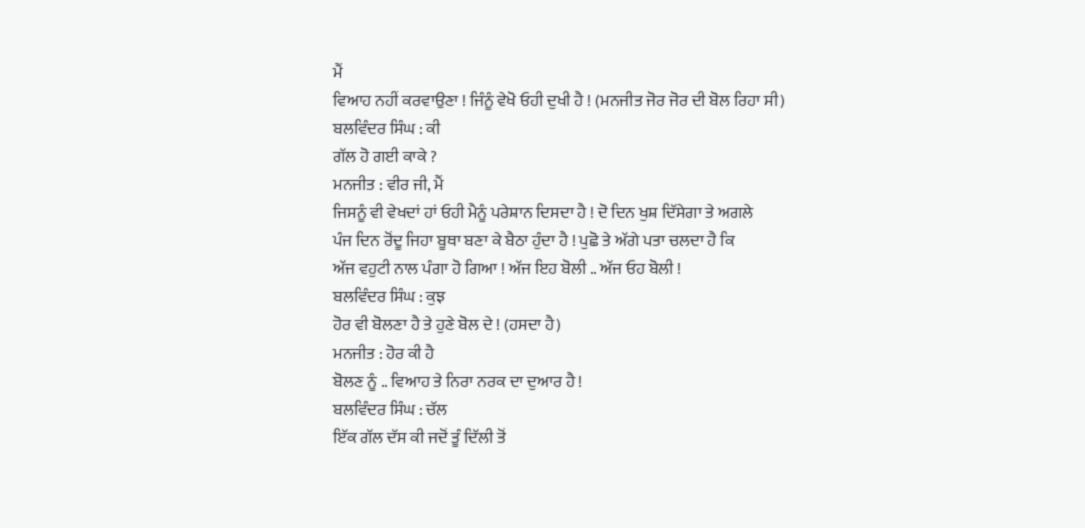ਮੈਂ
ਵਿਆਹ ਨਹੀਂ ਕਰਵਾਉਣਾ ! ਜਿੰਨੂੰ ਵੇਖੋ ਓਹੀ ਦੁਖੀ ਹੈ ! (ਮਨਜੀਤ ਜੋਰ ਜੋਰ ਦੀ ਬੋਲ ਰਿਹਾ ਸੀ)
ਬਲਵਿੰਦਰ ਸਿੰਘ : ਕੀ
ਗੱਲ ਹੋ ਗਈ ਕਾਕੇ ?
ਮਨਜੀਤ : ਵੀਰ ਜੀ, ਮੈਂ
ਜਿਸਨੂੰ ਵੀ ਵੇਖਦਾਂ ਹਾਂ ਓਹੀ ਮੈਨੂੰ ਪਰੇਸ਼ਾਨ ਦਿਸਦਾ ਹੈ ! ਦੋ ਦਿਨ ਖੁਸ਼ ਦਿੱਸੇਗਾ ਤੇ ਅਗਲੇ
ਪੰਜ ਦਿਨ ਰੋਂਦੂ ਜਿਹਾ ਬੂਥਾ ਬਣਾ ਕੇ ਬੈਠਾ ਹੁੰਦਾ ਹੈ ! ਪੁਛੋ ਤੇ ਅੱਗੇ ਪਤਾ ਚਲਦਾ ਹੈ ਕਿ
ਅੱਜ ਵਹੁਟੀ ਨਾਲ ਪੰਗਾ ਹੋ ਗਿਆ ! ਅੱਜ ਇਹ ਬੋਲੀ .. ਅੱਜ ਓਹ ਬੋਲੀ !
ਬਲਵਿੰਦਰ ਸਿੰਘ : ਕੁਝ
ਹੋਰ ਵੀ ਬੋਲਣਾ ਹੈ ਤੇ ਹੁਣੇ ਬੋਲ ਦੇ ! (ਹਸਦਾ ਹੈ)
ਮਨਜੀਤ : ਹੋਰ ਕੀ ਹੈ
ਬੋਲਣ ਨੂੰ .. ਵਿਆਹ ਤੇ ਨਿਰਾ ਨਰਕ ਦਾ ਦੁਆਰ ਹੈ !
ਬਲਵਿੰਦਰ ਸਿੰਘ : ਚੱਲ
ਇੱਕ ਗੱਲ ਦੱਸ ਕੀ ਜਦੋਂ ਤੂੰ ਦਿੱਲੀ ਤੋਂ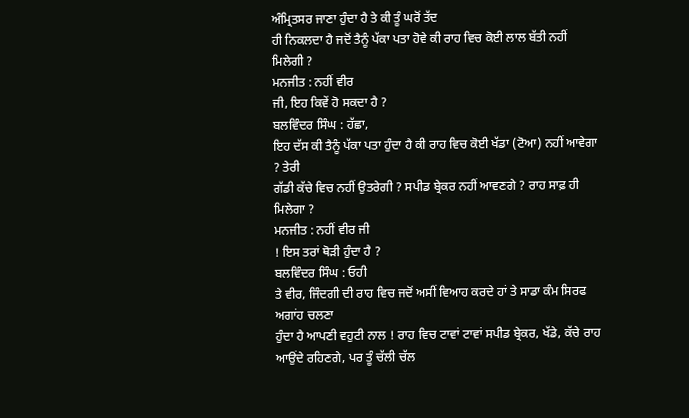ਅੰਮ੍ਰਿਤਸਰ ਜਾਣਾ ਹੁੰਦਾ ਹੈ ਤੇ ਕੀ ਤੂੰ ਘਰੋਂ ਤੱਦ
ਹੀ ਨਿਕਲਦਾ ਹੈ ਜਦੋਂ ਤੈਨੂੰ ਪੱਕਾ ਪਤਾ ਹੋਵੇ ਕੀ ਰਾਹ ਵਿਚ ਕੋਈ ਲਾਲ ਬੱਤੀ ਨਹੀਂ ਮਿਲੇਗੀ ?
ਮਨਜੀਤ : ਨਹੀਂ ਵੀਰ
ਜੀ, ਇਹ ਕਿਵੇਂ ਹੋ ਸਕਦਾ ਹੈ ?
ਬਲਵਿੰਦਰ ਸਿੰਘ : ਹੱਛਾ,
ਇਹ ਦੱਸ ਕੀ ਤੈਨੂੰ ਪੱਕਾ ਪਤਾ ਹੁੰਦਾ ਹੈ ਕੀ ਰਾਹ ਵਿਚ ਕੋਈ ਖੱਡਾ (ਟੋਆ) ਨਹੀਂ ਆਵੇਗਾ ? ਤੇਰੀ
ਗੱਡੀ ਕੱਚੇ ਵਿਚ ਨਹੀਂ ਉਤਰੇਗੀ ? ਸਪੀਡ ਬ੍ਰੇਕਰ ਨਹੀਂ ਆਵਣਗੇ ? ਰਾਹ ਸਾਫ਼ ਹੀ ਮਿਲੇਗਾ ?
ਮਨਜੀਤ : ਨਹੀਂ ਵੀਰ ਜੀ
! ਇਸ ਤਰਾਂ ਥੋੜੀ ਹੁੰਦਾ ਹੈ ?
ਬਲਵਿੰਦਰ ਸਿੰਘ : ਓਹੀ
ਤੇ ਵੀਰ, ਜਿੰਦਗੀ ਦੀ ਰਾਹ ਵਿਚ ਜਦੋਂ ਅਸੀਂ ਵਿਆਹ ਕਰਦੇ ਹਾਂ ਤੇ ਸਾਡਾ ਕੰਮ ਸਿਰਫ ਅਗਾਂਹ ਚਲਣਾ
ਹੁੰਦਾ ਹੈ ਆਪਣੀ ਵਹੁਟੀ ਨਾਲ ! ਰਾਹ ਵਿਚ ਟਾਵਾਂ ਟਾਵਾਂ ਸਪੀਡ ਬ੍ਰੇਕਰ, ਖੱਡੇ, ਕੱਚੇ ਰਾਹ
ਆਉਂਦੇ ਰਹਿਣਗੇ, ਪਰ ਤੂੰ ਚੱਲੀ ਚੱਲ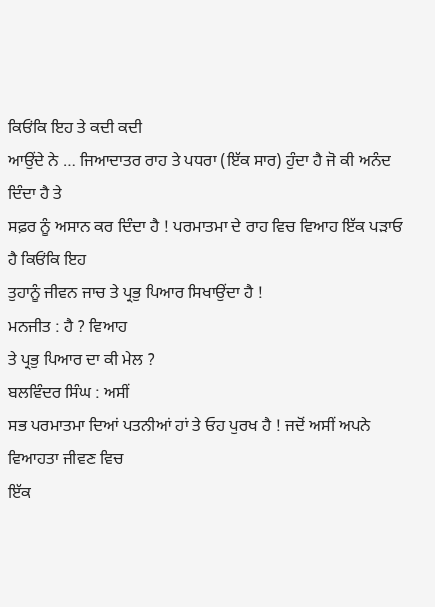ਕਿਓਂਕਿ ਇਹ ਤੇ ਕਦੀ ਕਦੀ
ਆਉਂਦੇ ਨੇ … ਜਿਆਦਾਤਰ ਰਾਹ ਤੇ ਪਧਰਾ (ਇੱਕ ਸਾਰ) ਹੁੰਦਾ ਹੈ ਜੋ ਕੀ ਅਨੰਦ ਦਿੰਦਾ ਹੈ ਤੇ
ਸਫ਼ਰ ਨੂੰ ਅਸਾਨ ਕਰ ਦਿੰਦਾ ਹੈ ! ਪਰਮਾਤਮਾ ਦੇ ਰਾਹ ਵਿਚ ਵਿਆਹ ਇੱਕ ਪੜਾਓ ਹੈ ਕਿਓਂਕਿ ਇਹ
ਤੁਹਾਨੂੰ ਜੀਵਨ ਜਾਚ ਤੇ ਪ੍ਰਭੁ ਪਿਆਰ ਸਿਖਾਉਂਦਾ ਹੈ !
ਮਨਜੀਤ : ਹੈ ? ਵਿਆਹ
ਤੇ ਪ੍ਰਭੁ ਪਿਆਰ ਦਾ ਕੀ ਮੇਲ ?
ਬਲਵਿੰਦਰ ਸਿੰਘ : ਅਸੀਂ
ਸਭ ਪਰਮਾਤਮਾ ਦਿਆਂ ਪਤਨੀਆਂ ਹਾਂ ਤੇ ਓਹ ਪੁਰਖ ਹੈ ! ਜਦੋਂ ਅਸੀਂ ਅਪਨੇ ਵਿਆਹਤਾ ਜੀਵਣ ਵਿਚ
ਇੱਕ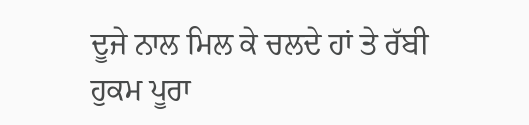ਦੂਜੇ ਨਾਲ ਮਿਲ ਕੇ ਚਲਦੇ ਹਾਂ ਤੇ ਰੱਬੀ ਹੁਕਮ ਪੂਰਾ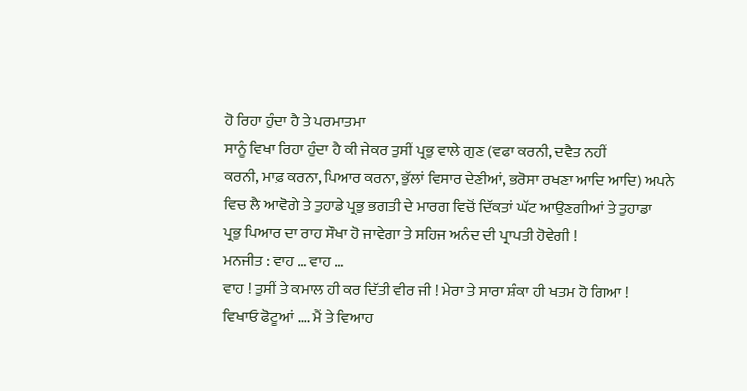ਹੋ ਰਿਹਾ ਹੁੰਦਾ ਹੈ ਤੇ ਪਰਮਾਤਮਾ
ਸਾਨੂੰ ਵਿਖਾ ਰਿਹਾ ਹੁੰਦਾ ਹੈ ਕੀ ਜੇਕਰ ਤੁਸੀਂ ਪ੍ਰਭੁ ਵਾਲੇ ਗੁਣ (ਵਫਾ ਕਰਨੀ, ਦਵੈਤ ਨਹੀਂ
ਕਰਨੀ, ਮਾਫ਼ ਕਰਨਾ, ਪਿਆਰ ਕਰਨਾ, ਭੁੱਲਾਂ ਵਿਸਾਰ ਦੇਣੀਆਂ, ਭਰੋਸਾ ਰਖਣਾ ਆਦਿ ਆਦਿ) ਅਪਨੇ
ਵਿਚ ਲੈ ਆਵੋਗੇ ਤੇ ਤੁਹਾਡੇ ਪ੍ਰਭੁ ਭਗਤੀ ਦੇ ਮਾਰਗ ਵਿਚੋਂ ਦਿੱਕਤਾਂ ਘੱਟ ਆਉਣਗੀਆਂ ਤੇ ਤੁਹਾਡਾ
ਪ੍ਰਭੁ ਪਿਆਰ ਦਾ ਰਾਹ ਸੌਖਾ ਹੋ ਜਾਵੇਗਾ ਤੇ ਸਹਿਜ ਅਨੰਦ ਦੀ ਪ੍ਰਾਪਤੀ ਹੋਵੇਗੀ !
ਮਨਜੀਤ : ਵਾਹ … ਵਾਹ …
ਵਾਹ ! ਤੁਸੀਂ ਤੇ ਕਮਾਲ ਹੀ ਕਰ ਦਿੱਤੀ ਵੀਰ ਜੀ ! ਮੇਰਾ ਤੇ ਸਾਰਾ ਸ਼ੰਕਾ ਹੀ ਖਤਮ ਹੋ ਗਿਆ !
ਵਿਖਾਓ ਫੋਟੂਆਂ …. ਮੈਂ ਤੇ ਵਿਆਹ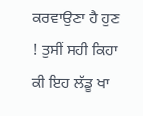ਕਰਵਾਉਣਾ ਹੈ ਹੁਣ ! ਤੁਸੀਂ ਸਹੀ ਕਿਹਾ ਕੀ ਇਹ ਲੱਡੂ ਖਾ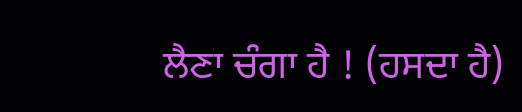ਲੈਣਾ ਚੰਗਾ ਹੈ ! (ਹਸਦਾ ਹੈ)